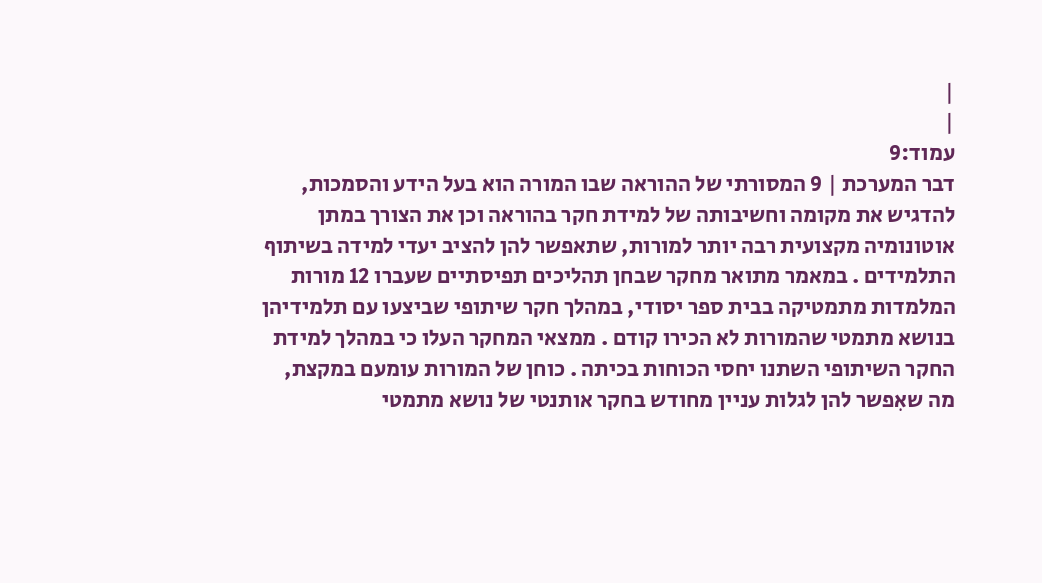|
|
עמוד:9
דבר המערכת | 9 המסורתי של ההוראה שבו המורה הוא בעל הידע והסמכות, להדגיש את מקומה וחשיבותה של למידת חקר בהוראה וכן את הצורך במתן אוטונומיה מקצועית רבה יותר למורות, שתאפשר להן להציב יעדי למידה בשיתוף התלמידים . במאמר מתואר מחקר שבחן תהליכים תפיסתיים שעברו 12 מורות המלמדות מתמטיקה בבית ספר יסודי, במהלך חקר שיתופי שביצעו עם תלמידיהן בנושא מתמטי שהמורות לא הכירו קודם . ממצאי המחקר העלו כי במהלך למידת החקר השיתופי השתנו יחסי הכוחות בכיתה . כוחן של המורות עומעם במקצת, מה שאִפשר להן לגלות עניין מחודש בחקר אותנטי של נושא מתמטי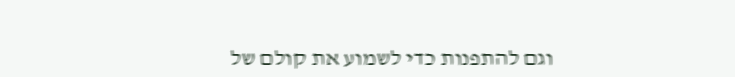וגם להתפנות כדי לשמוע את קולם של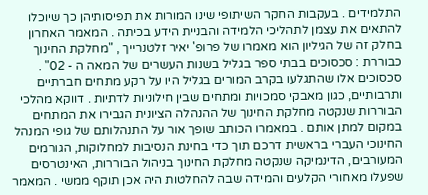התלמידים . בעקבות החקר השיתופי שינו המורות את תפיסותיהן כך שיוכלו להתאים את עצמן לתהליכי הלמידה והבניית הידע בכיתה . המאמר האחרון בחלק זה של הגיליון הוא מאמרו של פרופ' יאיר זלטנרייך , "מחלקת החינוך כבוררת : סכסוכים בבתי ספר בגליל בשנות העשרים של המאה ה - 02" . סכסוכים אלו שהתגלעו בקרב המורים בגליל היו על רקע מתחים חברתיים ותרבותיים, כגון מאבקי סמכויות ומתחים שבין חילוניות לדתיות . דווקא מהלכי הבוררות שנקטה מחלקת החינוך של ההנהלה הציונית הגבירו את המתחים במקום למתן אותם . במאמרו הכותב שופך אור על התנהלותם של גופי המנהל החינוכי העברי בראשית דרכם תוך כדי בחינת הנסיבות למחלוקות, הגורמים המעורבים, הדינמיקה שנקטה מחלקת החינוך בניהול הבוררות, האינטרסים שפעלו מאחורי הקלעים והמידה שבה להחלטות היה אכן תוקף ממשי . המאמר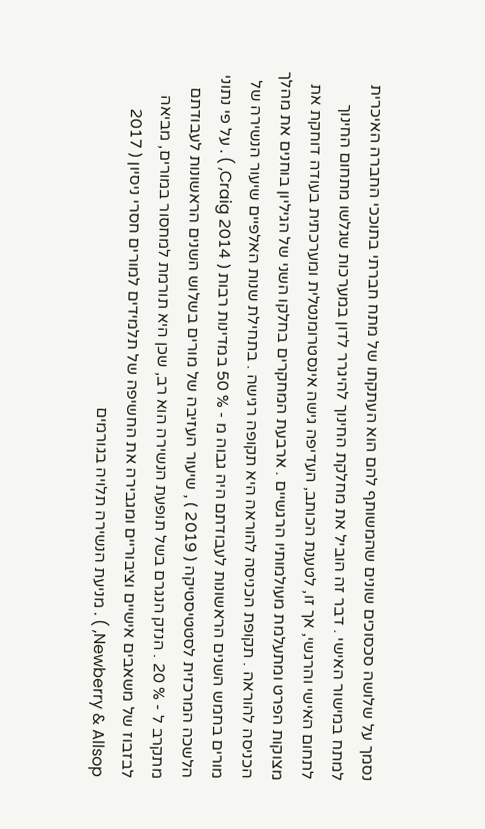נסמך על שלושה סכסוכים שונים שהמשותף להם הוא העתקתו של מתח חברתי בתוככי החברה האיכרית למתח במישור האישי . דבר זה הוביל את מחלקת החינוך להיגרר לדון במערכות שגלשו מתחום החינוך לתחום האישי והרגשי, אך זו, לטענת הכותב, העדיפה גישה אינסטרומנטלית ומערכתית בעודה דוחקת את מצוקות הפרט ומתעלמת מעולמותיו הרגשיים . ארבעת המחקרים בחלקו השני של הגיליון בוחנים את מהלך הכניסה להוראה . תקופת הכניסה להוראה היא תקופה רגישה . בתחילת שנות האלפיים שיעור הנשירה של מורים בחמש השנים הראשונות לעבודתם היה גבוה מ - % 50 במדינות רבות ( 2014 Craig, ) . על פי נתוני הלשכה המרכזית לסטטיסטיקה ( 2019 ) , שיעור העזיבה של מורים בשלוש השנים הראשונות לעבודתם מתקרב ל - % 20 . הנזק הנגרם בשל תופעת הנשירה הוא רב, שכן היא תורמת למחסור במורים, מביאה לבזבוז של משאבים אישיים וציבוריים ומגבירה את החשיפה של תלמידים למורים חסרי ניסיון ( 2017 Newberry & Allsop, ) . מניעת הנשירה תלויה בגורמים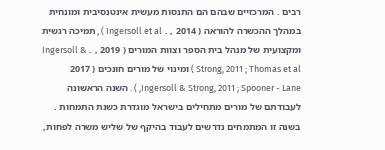רבים . המרכזיים שבהם הם התנסות מעשית אינטנסיבית ומונחית במהלך ההכשרה להוראה ( 2014 , . Ingersoll et al ) , תמיכה רגשית ומקצועית של מנהל בית הספר וצוות המורים ( 2019 , . Ingersoll & Strong, 2011 ; Thomas et al ) ומינוי של מורים חונכים ( 2017 Ingersoll & Strong, 2011 ; Spooner - Lane, ) . השנה הראשונה לעבודתם של מורים מתחילים בישראל מוגדרת כשנת התמחות . בשנה זו המתמחים נדרשים לעבוד בהיקף של שליש משרה לפחות,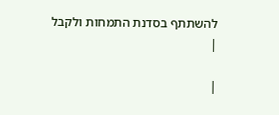להשתתף בסדנת התמחות ולקבל
|

|